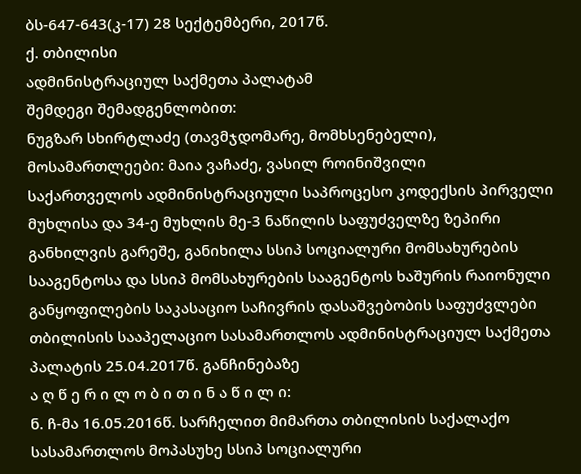ბს-647-643(კ-17) 28 სექტემბერი, 2017წ.
ქ. თბილისი
ადმინისტრაციულ საქმეთა პალატამ
შემდეგი შემადგენლობით:
ნუგზარ სხირტლაძე (თავმჯდომარე, მომხსენებელი),
მოსამართლეები: მაია ვაჩაძე, ვასილ როინიშვილი
საქართველოს ადმინისტრაციული საპროცესო კოდექსის პირველი მუხლისა და 34-ე მუხლის მე-3 ნაწილის საფუძველზე ზეპირი განხილვის გარეშე, განიხილა სსიპ სოციალური მომსახურების სააგენტოსა და სსიპ მომსახურების სააგენტოს ხაშურის რაიონული განყოფილების საკასაციო საჩივრის დასაშვებობის საფუძვლები თბილისის სააპელაციო სასამართლოს ადმინისტრაციულ საქმეთა პალატის 25.04.2017წ. განჩინებაზე
ა ღ წ ე რ ი ლ ო ბ ი თ ი ნ ა წ ი ლ ი:
ნ. ჩ-მა 16.05.2016წ. სარჩელით მიმართა თბილისის საქალაქო სასამართლოს მოპასუხე სსიპ სოციალური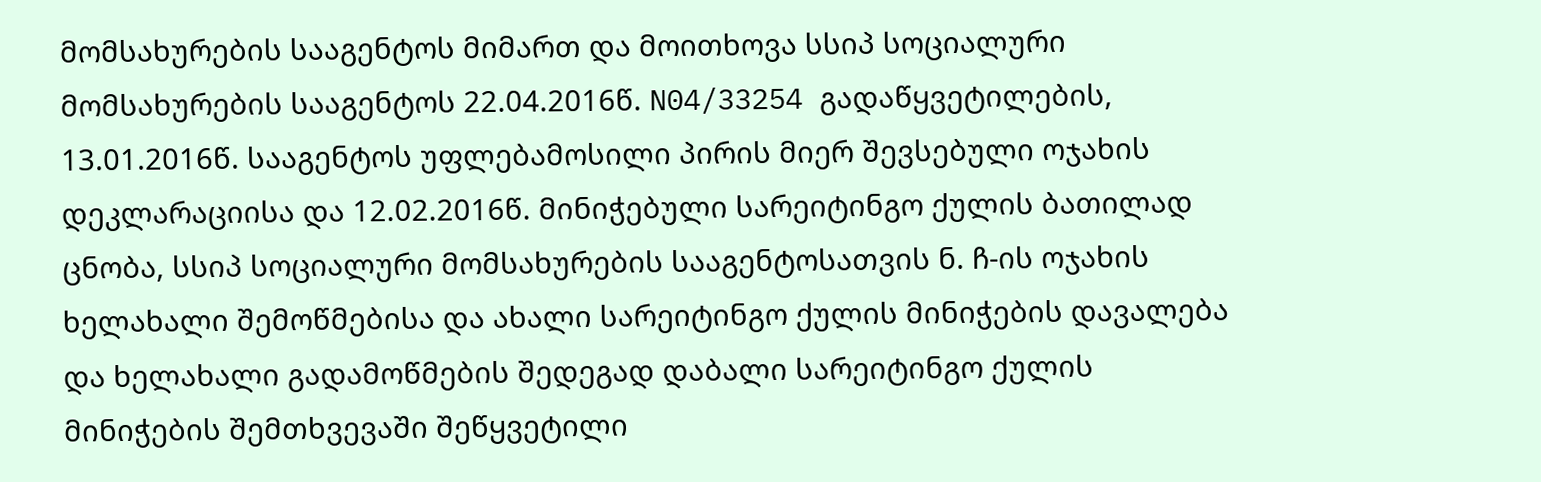მომსახურების სააგენტოს მიმართ და მოითხოვა სსიპ სოციალური მომსახურების სააგენტოს 22.04.2016წ. N04/33254 გადაწყვეტილების, 13.01.2016წ. სააგენტოს უფლებამოსილი პირის მიერ შევსებული ოჯახის დეკლარაციისა და 12.02.2016წ. მინიჭებული სარეიტინგო ქულის ბათილად ცნობა, სსიპ სოციალური მომსახურების სააგენტოსათვის ნ. ჩ-ის ოჯახის ხელახალი შემოწმებისა და ახალი სარეიტინგო ქულის მინიჭების დავალება და ხელახალი გადამოწმების შედეგად დაბალი სარეიტინგო ქულის მინიჭების შემთხვევაში შეწყვეტილი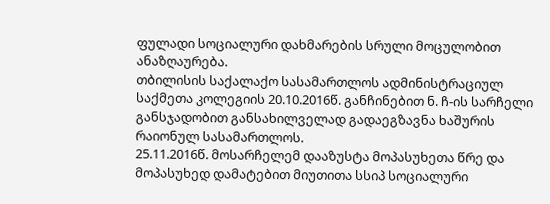ფულადი სოციალური დახმარების სრული მოცულობით ანაზღაურება.
თბილისის საქალაქო სასამართლოს ადმინისტრაციულ საქმეთა კოლეგიის 20.10.2016წ. განჩინებით ნ. ჩ-ის სარჩელი განსჯადობით განსახილველად გადაეგზავნა ხაშურის რაიონულ სასამართლოს.
25.11.2016წ. მოსარჩელემ დააზუსტა მოპასუხეთა წრე და მოპასუხედ დამატებით მიუთითა სსიპ სოციალური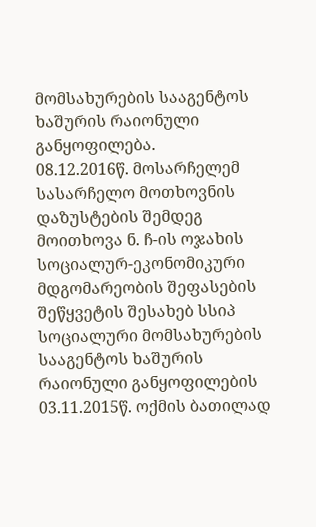მომსახურების სააგენტოს ხაშურის რაიონული განყოფილება.
08.12.2016წ. მოსარჩელემ სასარჩელო მოთხოვნის დაზუსტების შემდეგ მოითხოვა ნ. ჩ-ის ოჯახის სოციალურ-ეკონომიკური მდგომარეობის შეფასების შეწყვეტის შესახებ სსიპ სოციალური მომსახურების სააგენტოს ხაშურის რაიონული განყოფილების 03.11.2015წ. ოქმის ბათილად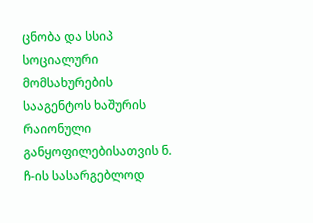ცნობა და სსიპ სოციალური მომსახურების სააგენტოს ხაშურის რაიონული განყოფილებისათვის ნ. ჩ-ის სასარგებლოდ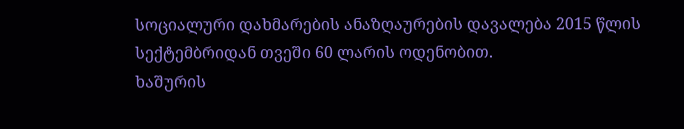სოციალური დახმარების ანაზღაურების დავალება 2015 წლის სექტემბრიდან თვეში 60 ლარის ოდენობით.
ხაშურის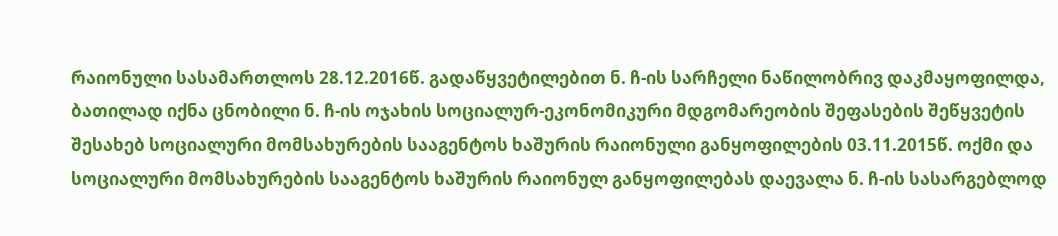რაიონული სასამართლოს 28.12.2016წ. გადაწყვეტილებით ნ. ჩ-ის სარჩელი ნაწილობრივ დაკმაყოფილდა, ბათილად იქნა ცნობილი ნ. ჩ-ის ოჯახის სოციალურ-ეკონომიკური მდგომარეობის შეფასების შეწყვეტის შესახებ სოციალური მომსახურების სააგენტოს ხაშურის რაიონული განყოფილების 03.11.2015წ. ოქმი და სოციალური მომსახურების სააგენტოს ხაშურის რაიონულ განყოფილებას დაევალა ნ. ჩ-ის სასარგებლოდ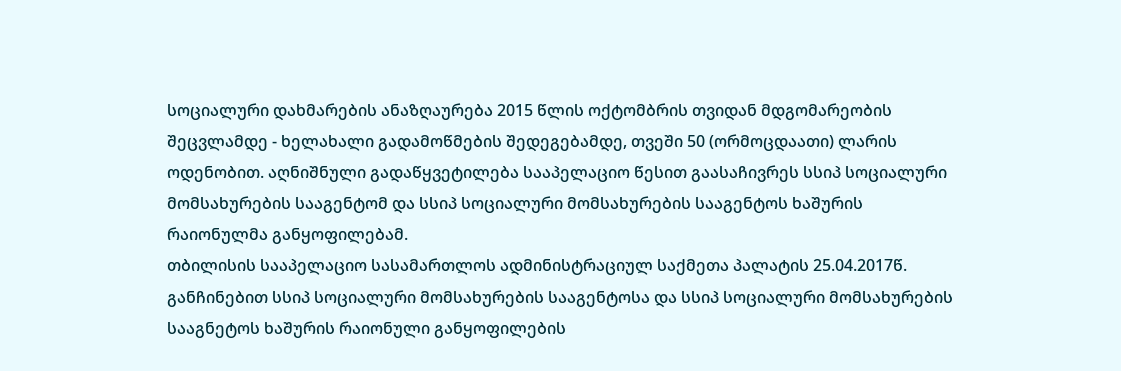სოციალური დახმარების ანაზღაურება 2015 წლის ოქტომბრის თვიდან მდგომარეობის შეცვლამდე - ხელახალი გადამოწმების შედეგებამდე, თვეში 50 (ორმოცდაათი) ლარის ოდენობით. აღნიშნული გადაწყვეტილება სააპელაციო წესით გაასაჩივრეს სსიპ სოციალური მომსახურების სააგენტომ და სსიპ სოციალური მომსახურების სააგენტოს ხაშურის რაიონულმა განყოფილებამ.
თბილისის სააპელაციო სასამართლოს ადმინისტრაციულ საქმეთა პალატის 25.04.2017წ. განჩინებით სსიპ სოციალური მომსახურების სააგენტოსა და სსიპ სოციალური მომსახურების სააგნეტოს ხაშურის რაიონული განყოფილების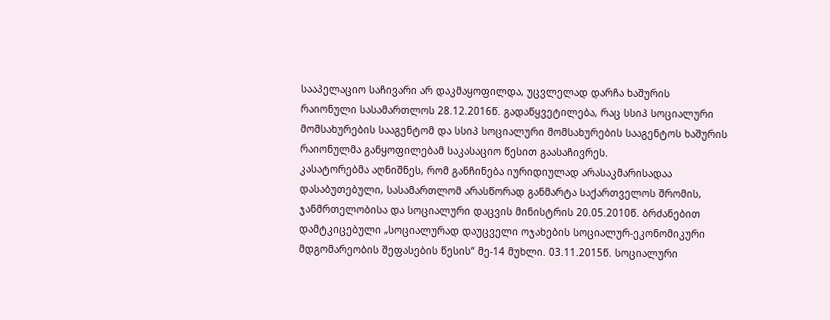სააპელაციო საჩივარი არ დაკმაყოფილდა, უცვლელად დარჩა ხაშურის რაიონული სასამართლოს 28.12.2016წ. გადაწყვეტილება, რაც სსიპ სოციალური მომსახურების სააგენტომ და სსიპ სოციალური მომსახურების სააგენტოს ხაშურის რაიონულმა განყოფილებამ საკასაციო წესით გაასაჩივრეს.
კასატორებმა აღნიშნეს, რომ განჩინება იურიდიულად არასაკმარისადაა დასაბუთებული, სასამართლომ არასწორად განმარტა საქართველოს შრომის, ჯანმრთელობისა და სოციალური დაცვის მინისტრის 20.05.2010წ. ბრძანებით დამტკიცებული „სოციალურად დაუცველი ოჯახების სოციალურ-ეკონომიკური მდგომარეობის შეფასების წესის“ მე-14 მუხლი. 03.11.2015წ. სოციალური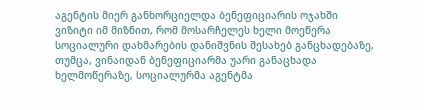აგენტის მიერ განხორციელდა ბენეფიციარის ოჯახში ვიზიტი იმ მიზნით, რომ მოსარჩელეს ხელი მოეწერა სოციალური დახმარების დანიშვნის შესახებ განცხადებაზე, თუმცა, ვინაიდან ბენეფიციარმა უარი განაცხადა ხელმოწერაზე, სოციალურმა აგენტმა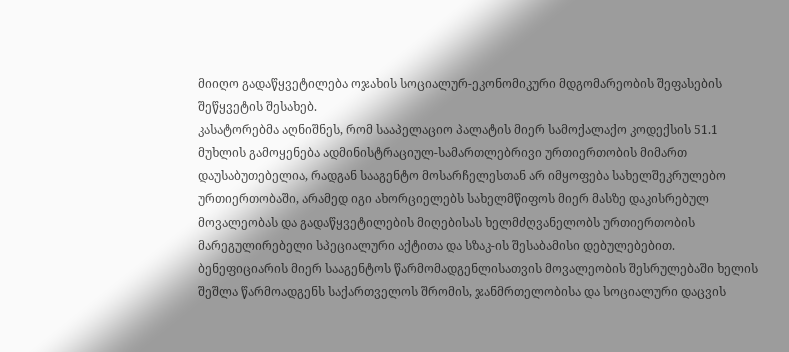მიიღო გადაწყვეტილება ოჯახის სოციალურ-ეკონომიკური მდგომარეობის შეფასების შეწყვეტის შესახებ.
კასატორებმა აღნიშნეს, რომ სააპელაციო პალატის მიერ სამოქალაქო კოდექსის 51.1 მუხლის გამოყენება ადმინისტრაციულ-სამართლებრივი ურთიერთობის მიმართ დაუსაბუთებელია, რადგან სააგენტო მოსარჩელესთან არ იმყოფება სახელშეკრულებო ურთიერთობაში, არამედ იგი ახორციელებს სახელმწიფოს მიერ მასზე დაკისრებულ მოვალეობას და გადაწყვეტილების მიღებისას ხელმძღვანელობს ურთიერთობის მარეგულირებელი სპეციალური აქტითა და სზაკ-ის შესაბამისი დებულებებით. ბენეფიციარის მიერ სააგენტოს წარმომადგენლისათვის მოვალეობის შესრულებაში ხელის შეშლა წარმოადგენს საქართველოს შრომის, ჯანმრთელობისა და სოციალური დაცვის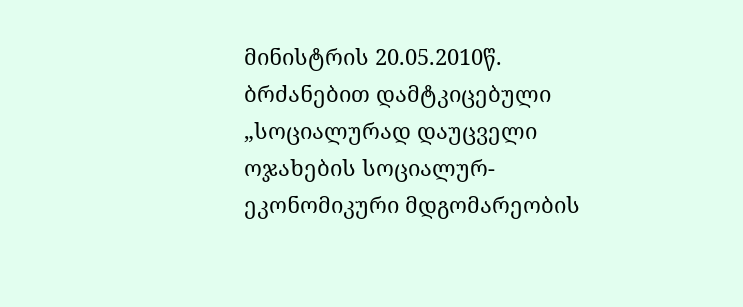მინისტრის 20.05.2010წ. ბრძანებით დამტკიცებული „სოციალურად დაუცველი ოჯახების სოციალურ-ეკონომიკური მდგომარეობის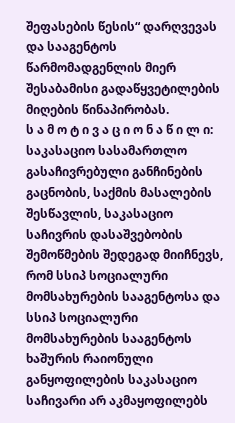შეფასების წესის“ დარღვევას და სააგენტოს წარმომადგენლის მიერ შესაბამისი გადაწყვეტილების მიღების წინაპირობას.
ს ა მ ო ტ ი ვ ა ც ი ო ნ ა წ ი ლ ი:
საკასაციო სასამართლო გასაჩივრებული განჩინების გაცნობის, საქმის მასალების შესწავლის, საკასაციო საჩივრის დასაშვებობის შემოწმების შედეგად მიიჩნევს, რომ სსიპ სოციალური მომსახურების სააგენტოსა და სსიპ სოციალური მომსახურების სააგენტოს ხაშურის რაიონული განყოფილების საკასაციო საჩივარი არ აკმაყოფილებს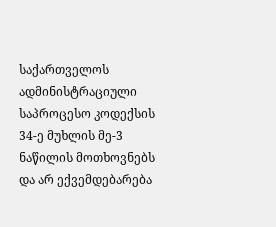საქართველოს ადმინისტრაციული საპროცესო კოდექსის 34-ე მუხლის მე-3 ნაწილის მოთხოვნებს და არ ექვემდებარება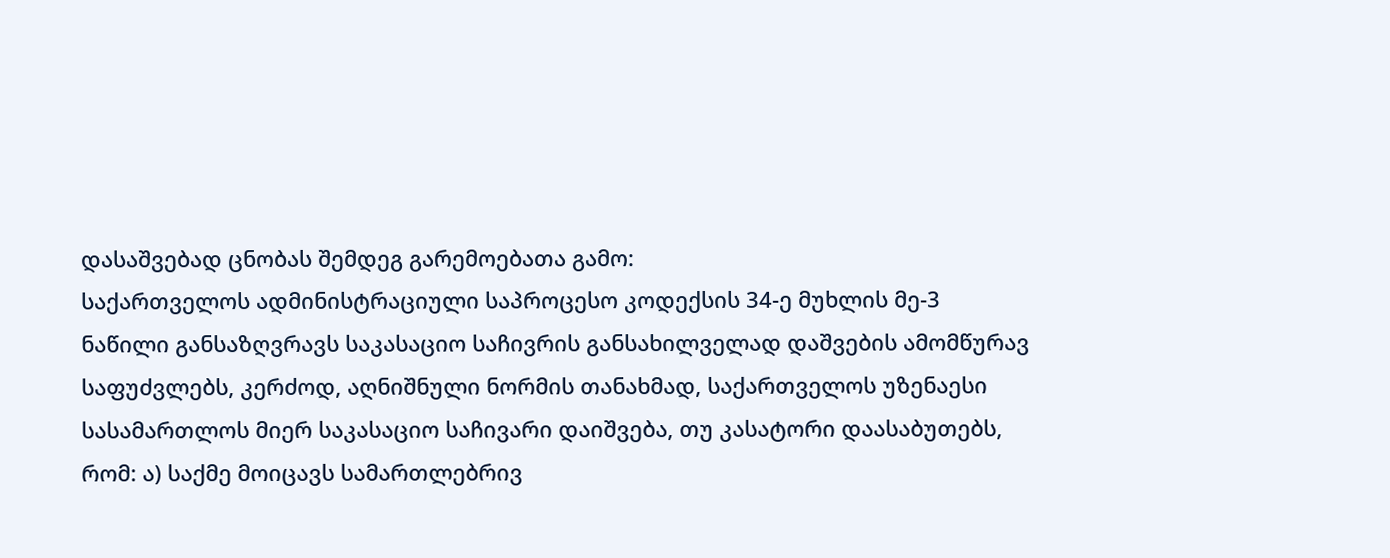დასაშვებად ცნობას შემდეგ გარემოებათა გამო:
საქართველოს ადმინისტრაციული საპროცესო კოდექსის 34-ე მუხლის მე-3 ნაწილი განსაზღვრავს საკასაციო საჩივრის განსახილველად დაშვების ამომწურავ საფუძვლებს, კერძოდ, აღნიშნული ნორმის თანახმად, საქართველოს უზენაესი სასამართლოს მიერ საკასაციო საჩივარი დაიშვება, თუ კასატორი დაასაბუთებს, რომ: ა) საქმე მოიცავს სამართლებრივ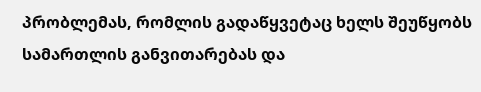პრობლემას, რომლის გადაწყვეტაც ხელს შეუწყობს სამართლის განვითარებას და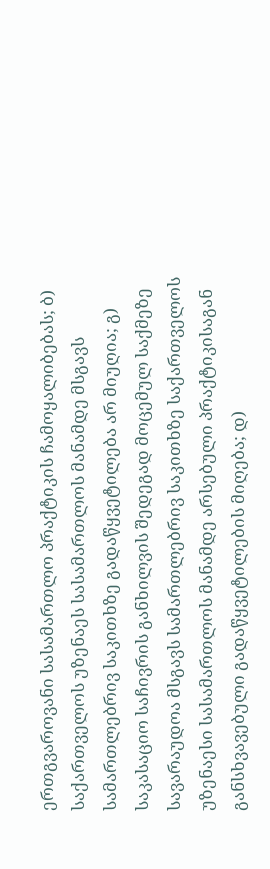ერთგვაროვანი სასამართლო პრაქტიკის ჩამოყალიბებას; ბ) საქართველოს უზენაეს სასამართლოს მანამდე მსგავს სამართლებრივ საკითხზე გადაწყვეტილება არ მიუღია; გ) საკასაციო საჩივრის განხილვის შედეგად მოცემულ საქმეზე სავარაუდოა მსგავს სამართლებრივ საკითხზე საქართველოს უზენაესი სასამართლოს მანამდე არსებული პრაქტიკისაგან განსხვავებული გადაწყვეტილების მიღება; დ)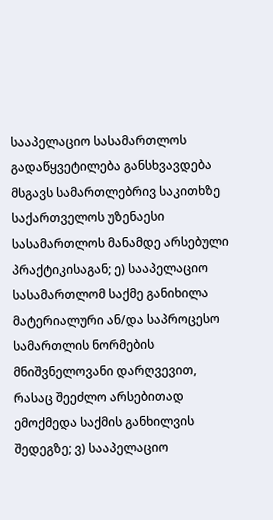სააპელაციო სასამართლოს გადაწყვეტილება განსხვავდება მსგავს სამართლებრივ საკითხზე საქართველოს უზენაესი სასამართლოს მანამდე არსებული პრაქტიკისაგან; ე) სააპელაციო სასამართლომ საქმე განიხილა მატერიალური ან/და საპროცესო სამართლის ნორმების მნიშვნელოვანი დარღვევით, რასაც შეეძლო არსებითად ემოქმედა საქმის განხილვის შედეგზე; ვ) სააპელაციო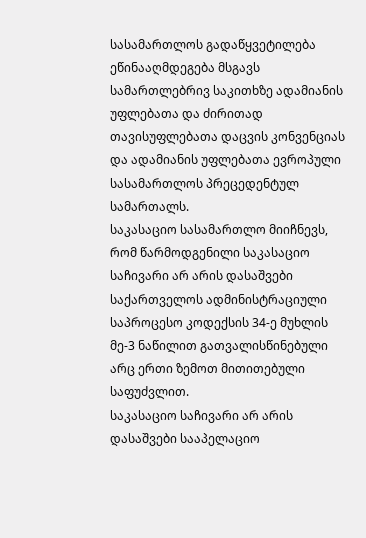სასამართლოს გადაწყვეტილება ეწინააღმდეგება მსგავს სამართლებრივ საკითხზე ადამიანის უფლებათა და ძირითად თავისუფლებათა დაცვის კონვენციას და ადამიანის უფლებათა ევროპული სასამართლოს პრეცედენტულ სამართალს.
საკასაციო სასამართლო მიიჩნევს, რომ წარმოდგენილი საკასაციო საჩივარი არ არის დასაშვები საქართველოს ადმინისტრაციული საპროცესო კოდექსის 34-ე მუხლის მე-3 ნაწილით გათვალისწინებული არც ერთი ზემოთ მითითებული საფუძვლით.
საკასაციო საჩივარი არ არის დასაშვები სააპელაციო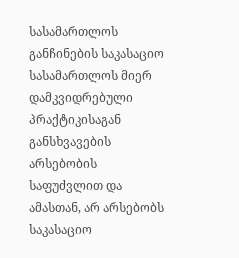სასამართლოს განჩინების საკასაციო სასამართლოს მიერ დამკვიდრებული პრაქტიკისაგან განსხვავების არსებობის საფუძვლით და ამასთან, არ არსებობს საკასაციო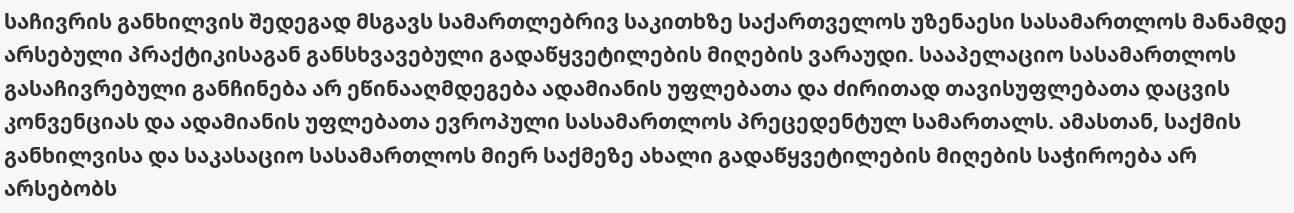საჩივრის განხილვის შედეგად მსგავს სამართლებრივ საკითხზე საქართველოს უზენაესი სასამართლოს მანამდე არსებული პრაქტიკისაგან განსხვავებული გადაწყვეტილების მიღების ვარაუდი. სააპელაციო სასამართლოს გასაჩივრებული განჩინება არ ეწინააღმდეგება ადამიანის უფლებათა და ძირითად თავისუფლებათა დაცვის კონვენციას და ადამიანის უფლებათა ევროპული სასამართლოს პრეცედენტულ სამართალს. ამასთან, საქმის განხილვისა და საკასაციო სასამართლოს მიერ საქმეზე ახალი გადაწყვეტილების მიღების საჭიროება არ არსებობს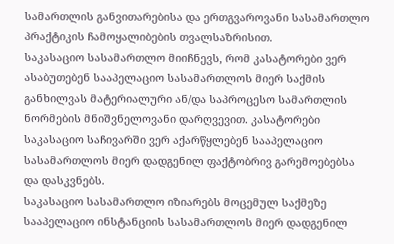სამართლის განვითარებისა და ერთგვაროვანი სასამართლო პრაქტიკის ჩამოყალიბების თვალსაზრისით.
საკასაციო სასამართლო მიიჩნევს, რომ კასატორები ვერ ასაბუთებენ სააპელაციო სასამართლოს მიერ საქმის განხილვას მატერიალური ან/და საპროცესო სამართლის ნორმების მნიშვნელოვანი დარღვევით. კასატორები საკასაციო საჩივარში ვერ აქარწყლებენ სააპელაციო სასამართლოს მიერ დადგენილ ფაქტობრივ გარემოებებსა და დასკვნებს.
საკასაციო სასამართლო იზიარებს მოცემულ საქმეზე სააპელაციო ინსტანციის სასამართლოს მიერ დადგენილ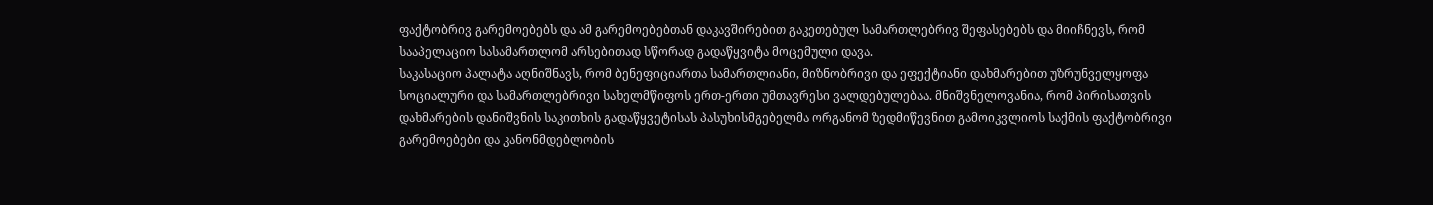ფაქტობრივ გარემოებებს და ამ გარემოებებთან დაკავშირებით გაკეთებულ სამართლებრივ შეფასებებს და მიიჩნევს, რომ სააპელაციო სასამართლომ არსებითად სწორად გადაწყვიტა მოცემული დავა.
საკასაციო პალატა აღნიშნავს, რომ ბენეფიციართა სამართლიანი, მიზნობრივი და ეფექტიანი დახმარებით უზრუნველყოფა სოციალური და სამართლებრივი სახელმწიფოს ერთ-ერთი უმთავრესი ვალდებულებაა. მნიშვნელოვანია, რომ პირისათვის დახმარების დანიშვნის საკითხის გადაწყვეტისას პასუხისმგებელმა ორგანომ ზედმიწევნით გამოიკვლიოს საქმის ფაქტობრივი გარემოებები და კანონმდებლობის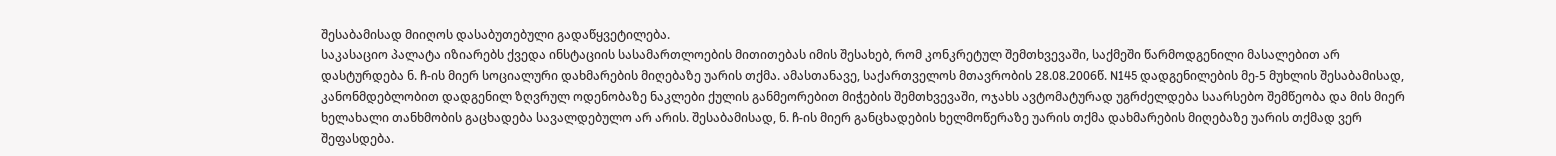შესაბამისად მიიღოს დასაბუთებული გადაწყვეტილება.
საკასაციო პალატა იზიარებს ქვედა ინსტაციის სასამართლოების მითითებას იმის შესახებ, რომ კონკრეტულ შემთხვევაში, საქმეში წარმოდგენილი მასალებით არ დასტურდება ნ. ჩ-ის მიერ სოციალური დახმარების მიღებაზე უარის თქმა. ამასთანავე, საქართველოს მთავრობის 28.08.2006წ. N145 დადგენილების მე-5 მუხლის შესაბამისად, კანონმდებლობით დადგენილ ზღვრულ ოდენობაზე ნაკლები ქულის განმეორებით მიჭების შემთხვევაში, ოჯახს ავტომატურად უგრძელდება საარსებო შემწეობა და მის მიერ ხელახალი თანხმობის გაცხადება სავალდებულო არ არის. შესაბამისად, ნ. ჩ-ის მიერ განცხადების ხელმოწერაზე უარის თქმა დახმარების მიღებაზე უარის თქმად ვერ შეფასდება.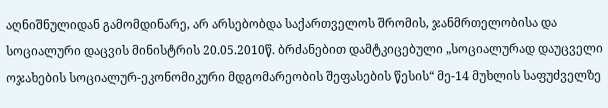აღნიშნულიდან გამომდინარე, არ არსებობდა საქართველოს შრომის, ჯანმრთელობისა და სოციალური დაცვის მინისტრის 20.05.2010წ. ბრძანებით დამტკიცებული „სოციალურად დაუცველი ოჯახების სოციალურ-ეკონომიკური მდგომარეობის შეფასების წესის“ მე-14 მუხლის საფუძველზე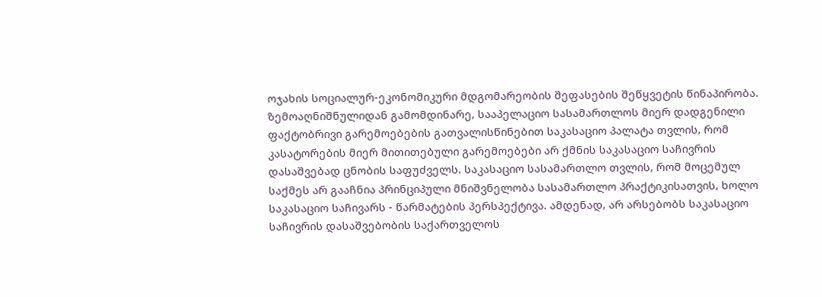ოჯახის სოციალურ-ეკონომიკური მდგომარეობის შეფასების შეწყვეტის წინაპირობა.
ზემოაღნიშნულიდან გამომდინარე, სააპელაციო სასამართლოს მიერ დადგენილი ფაქტობრივი გარემოებების გათვალისწინებით საკასაციო პალატა თვლის, რომ კასატორების მიერ მითითებული გარემოებები არ ქმნის საკასაციო საჩივრის დასაშვებად ცნობის საფუძველს. საკასაციო სასამართლო თვლის, რომ მოცემულ საქმეს არ გააჩნია პრინციპული მნიშვნელობა სასამართლო პრაქტიკისათვის, ხოლო საკასაციო საჩივარს - წარმატების პერსპექტივა. ამდენად, არ არსებობს საკასაციო საჩივრის დასაშვებობის საქართველოს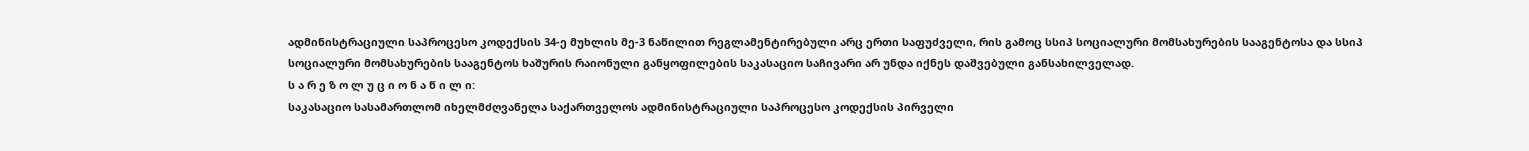ადმინისტრაციული საპროცესო კოდექსის 34-ე მუხლის მე-3 ნაწილით რეგლამენტირებული არც ერთი საფუძველი, რის გამოც სსიპ სოციალური მომსახურების სააგენტოსა და სსიპ სოციალური მომსახურების სააგენტოს ხაშურის რაიონული განყოფილების საკასაციო საჩივარი არ უნდა იქნეს დაშვებული განსახილველად.
ს ა რ ე ზ ო ლ უ ც ი ო ნ ა წ ი ლ ი:
საკასაციო სასამართლომ იხელმძღვანელა საქართველოს ადმინისტრაციული საპროცესო კოდექსის პირველი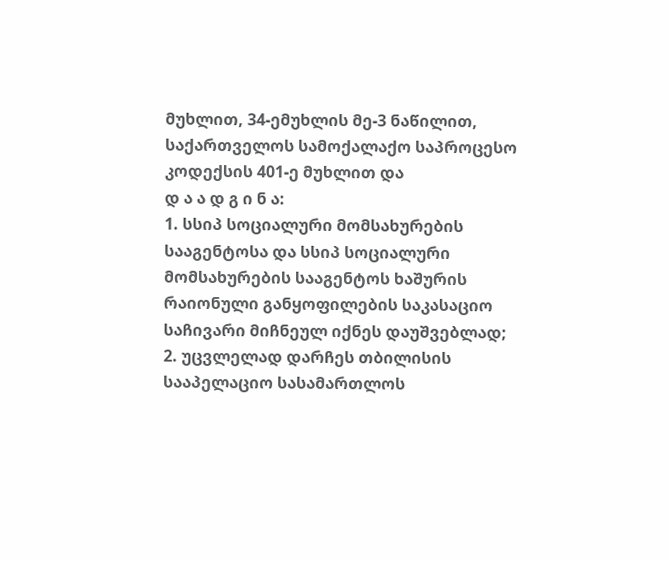მუხლით, 34-ემუხლის მე-3 ნაწილით, საქართველოს სამოქალაქო საპროცესო კოდექსის 401-ე მუხლით და
დ ა ა დ გ ი ნ ა:
1. სსიპ სოციალური მომსახურების სააგენტოსა და სსიპ სოციალური მომსახურების სააგენტოს ხაშურის რაიონული განყოფილების საკასაციო საჩივარი მიჩნეულ იქნეს დაუშვებლად;
2. უცვლელად დარჩეს თბილისის სააპელაციო სასამართლოს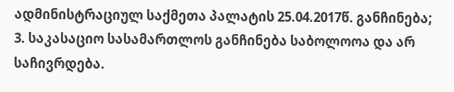ადმინისტრაციულ საქმეთა პალატის 25.04.2017წ. განჩინება;
3. საკასაციო სასამართლოს განჩინება საბოლოოა და არ საჩივრდება.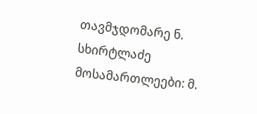თავმჯდომარე ნ. სხირტლაძე
მოსამართლეები: მ.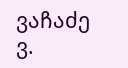ვაჩაძე
ვ.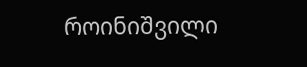როინიშვილი